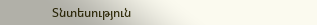Տնտեսություն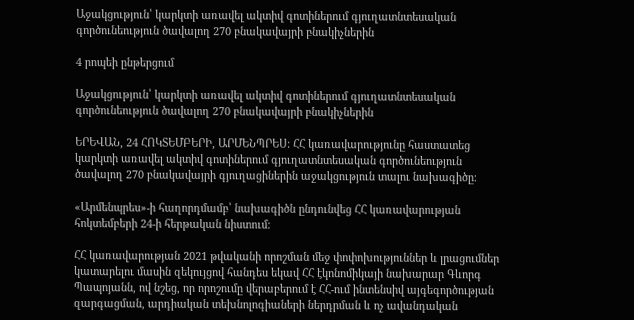Աջակցություն՝ կարկտի առավել ակտիվ գոտիներում գյուղատնտեսական գործունեություն ծավալող 270 բնակավայրի բնակիչներին

4 րոպեի ընթերցում

Աջակցություն՝ կարկտի առավել ակտիվ գոտիներում գյուղատնտեսական գործունեություն ծավալող 270 բնակավայրի բնակիչներին

ԵՐԵՎԱՆ, 24 ՀՈԿՏԵՄԲԵՐԻ, ԱՐՄԵՆՊՐԵՍ։ ՀՀ կառավարությունը հաստատեց կարկտի առավել ակտիվ գոտիներում գյուղատնտեսական գործունեություն ծավալող 270 բնակավայրի գյուղացիներին աջակցություն տալու նախագիծը։

«Արմենպրես»-ի հաղորդմամբ՝ նախագիծն ընդունվեց ՀՀ կառավարության հոկտեմբերի 24-ի հերթական նիստում։

ՀՀ կառավարության 2021 թվականի որոշման մեջ փոփոխություններ և լրացումներ կատարելու մասին զեկույցով հանդես եկավ ՀՀ էկոնոմիկայի նախարար Գևորգ Պապոյանն, ով նշեց, որ որոշումը վերաբերում է ՀՀ-ում ինտենսիվ այգեգործության զարգացման, արդիական տեխնոլոգիաների ներդրման և ոչ ավանդական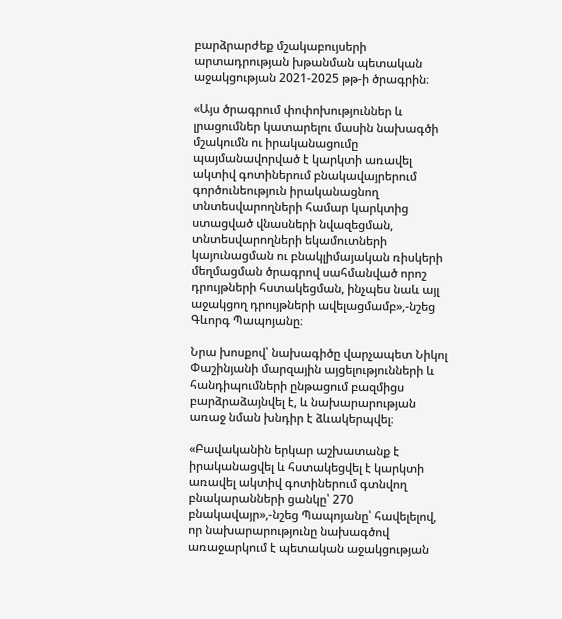բարձրարժեք մշակաբույսերի արտադրության խթանման պետական աջակցության 2021-2025 թթ-ի ծրագրին։

«Այս ծրագրում փոփոխություններ և լրացումներ կատարելու մասին նախագծի մշակումն ու իրականացումը պայմանավորված է կարկտի առավել ակտիվ գոտիներում բնակավայրերում գործունեություն իրականացնող տնտեսվարողների համար կարկտից ստացված վնասների նվազեցման, տնտեսվարողների եկամուտների կայունացման ու բնակլիմայական ռիսկերի մեղմացման ծրագրով սահմանված որոշ դրույթների հստակեցման, ինչպես նաև այլ աջակցող դրույթների ավելացմամբ»,-նշեց Գևորգ Պապոյանը։

Նրա խոսքով՝ նախագիծը վարչապետ Նիկոլ Փաշինյանի մարզային այցելությունների և հանդիպումների ընթացում բազմիցս բարձրաձայնվել է, և նախարարության առաջ նման խնդիր է ձևակերպվել։

«Բավականին երկար աշխատանք է իրականացվել և հստակեցվել է կարկտի առավել ակտիվ գոտիներում գտնվող բնակարանների ցանկը՝ 270 բնակավայր»,-նշեց Պապոյանը՝ հավելելով, որ նախարարությունը նախագծով առաջարկում է պետական աջակցության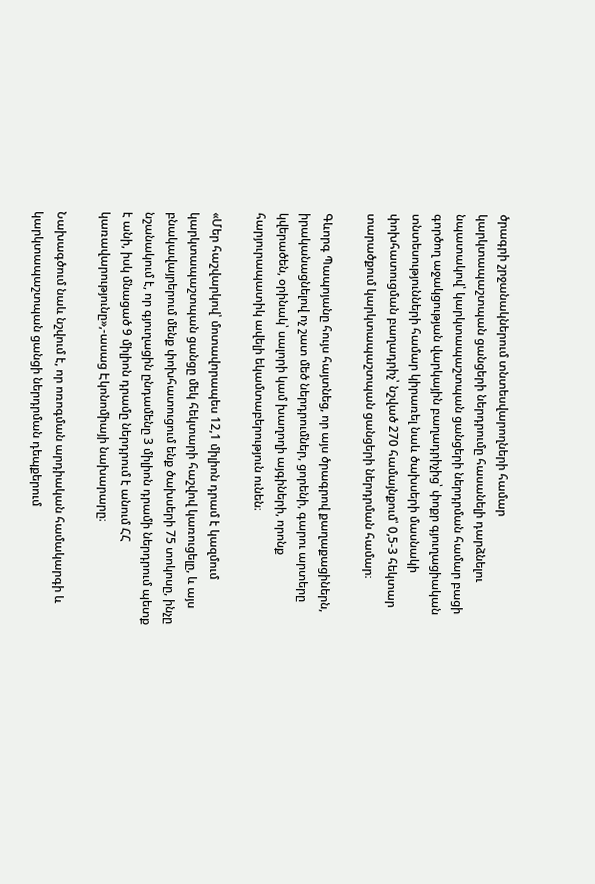ծրագրի շրջանակներում տնտեսվարողների համար կարկտապաշտպան ցանցերի ներդրումը հասանելի դարձնելու նպատակով՝ կարկտապաշտպան ցանցերի ներդրման համար բացի գործող աջակցության վարկային բաղադրիչից՝ փոքր գյուղացիական տնտեսությունների համար կիրառել նաև ծախսերի մասնակի փոխհատուցման բաղադրիչ՝ նշված 270 համայնքում՝ 0,5-3 հեկտար տարածքում կարկտապաշտպան ցանցերի ներդրման համար։

Գևորգ Պապոյանը հույս հայտնեց, որ այս ծրագրով քաղաքացիներն, իրականացնելով ոչ շատ մեծ ներդրումներ, ցորենի, գարու արտերը կվերածեն, օրինակ՝ սալորի կամ խաղողի այգիների, որոնք հարյուրապատիկ ավելի եկամտաբերություն ունեն։

«Մեր հաշվարկով՝ մոտավորապես 12,1 միլիոն դրամ է կազմում կարկտապաշտպան ցանցը մեկ հեկտարի հաշվով կառուցելը, և այս բնակավայրերում մենք փոխհատուցում ենք ծախսերի 75 տոկոսը, ինչը նշանակում է, որ գյուղացին ընդամենը 3 միլիոն դրամի ներդրում պետք է անի, իսկ մնացած 9 միլիոն դրամը ներդրում է անում ՀՀ կառավարությունը»,-ասաց Էկոնոմիայի նախարարը։

Նախագծում նաև նշվում է, որ ոռոգման արդիական համակարգի և կարկտապաշտպան ցանցի ներդրման դեպքերում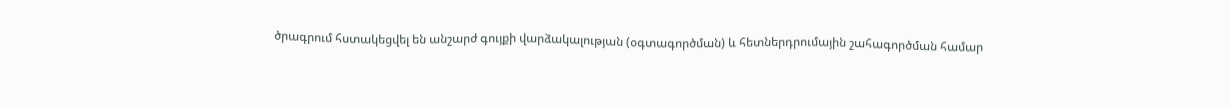ծրագրում հստակեցվել են անշարժ գույքի վարձակալության (օգտագործման) և հետներդրումային շահագործման համար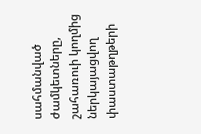սահմանված ժամկետները, շահառուի կողմից ներկայացվող փաստաթղթերի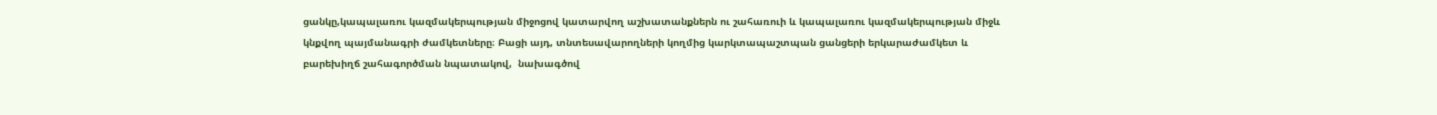ցանկը,կապալառու կազմակերպության միջոցով կատարվող աշխատանքներն ու շահառուի և կապալառու կազմակերպության միջև կնքվող պայմանագրի ժամկետները։ Բացի այդ, տնտեսավարողների կողմից կարկտապաշտպան ցանցերի երկարաժամկետ և բարեխիղճ շահագործման նպատակով,  նախագծով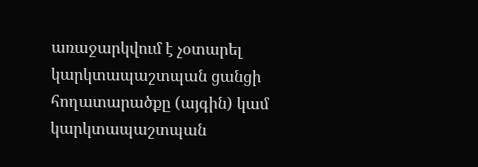առաջարկվում է չօտարել կարկտապաշտպան ցանցի հողատարածքը (այգին) կամ կարկտապաշտպան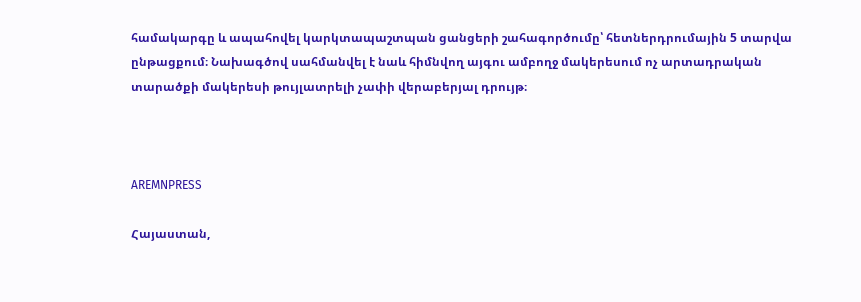համակարգը և ապահովել կարկտապաշտպան ցանցերի շահագործումը՝ հետներդրումային 5 տարվա ընթացքում։ Նախագծով սահմանվել է նաև հիմնվող այգու ամբողջ մակերեսում ոչ արտադրական տարածքի մակերեսի թույլատրելի չափի վերաբերյալ դրույթ։



AREMNPRESS

Հայաստան,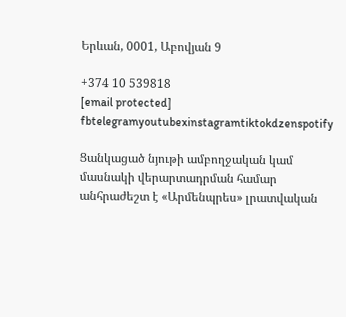Երևան, 0001, Աբովյան 9

+374 10 539818
[email protected]
fbtelegramyoutubexinstagramtiktokdzenspotify

Ցանկացած նյութի ամբողջական կամ մասնակի վերարտադրման համար անհրաժեշտ է «Արմենպրես» լրատվական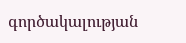գործակալության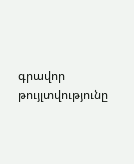գրավոր թույլտվությունը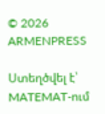© 2026 ARMENPRESS

Ստեղծվել է՝ MATEMAT-ում